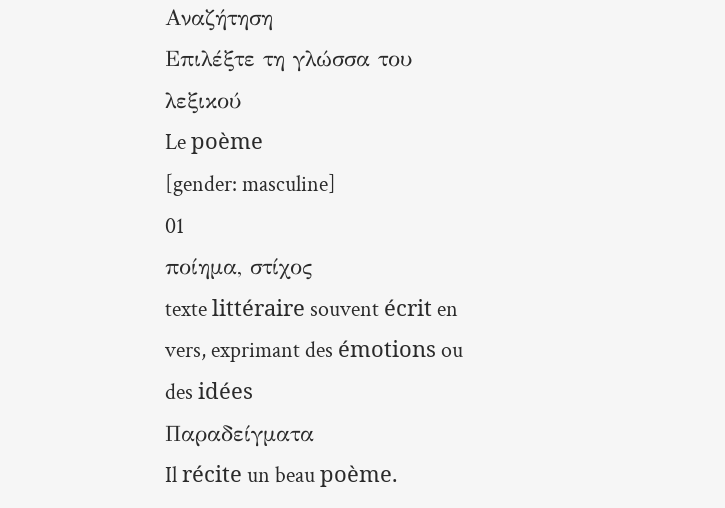Αναζήτηση
Επιλέξτε τη γλώσσα του λεξικού
Le poème
[gender: masculine]
01
ποίημα, στίχος
texte littéraire souvent écrit en vers, exprimant des émotions ou des idées
Παραδείγματα
Il récite un beau poème.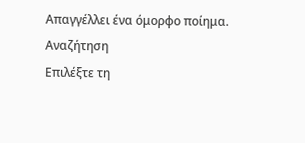Απαγγέλλει ένα όμορφο ποίημα.
Αναζήτηση
Επιλέξτε τη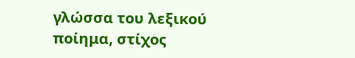γλώσσα του λεξικού
ποίημα, στίχος